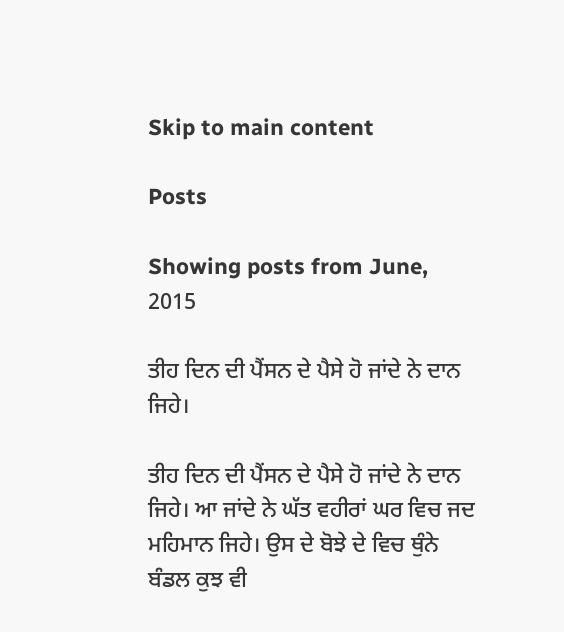Skip to main content

Posts

Showing posts from June, 2015

ਤੀਹ ਦਿਨ ਦੀ ਪੈਂਸਨ ਦੇ ਪੈਸੇ ਹੋ ਜਾਂਦੇ ਨੇ ਦਾਨ ਜਿਹੇ।

ਤੀਹ ਦਿਨ ਦੀ ਪੈਂਸਨ ਦੇ ਪੈਸੇ ਹੋ ਜਾਂਦੇ ਨੇ ਦਾਨ ਜਿਹੇ। ਆ ਜਾਂਦੇ ਨੇ ਘੱਤ ਵਹੀਰਾਂ ਘਰ ਵਿਚ ਜਦ ਮਹਿਮਾਨ ਜਿਹੇ। ਉਸ ਦੇ ਬੋਝੇ ਦੇ ਵਿਚ ਥੁੰਨੇ ਬੰਡਲ ਕੁਝ ਵੀ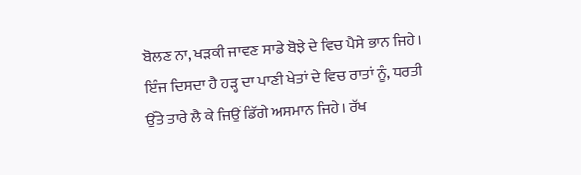ਬੋਲਣ ਨਾ, ਖੜਕੀ ਜਾਵਣ ਸਾਡੇ ਬੋਝੇ ਦੇ ਵਿਚ ਪੈਸੇ ਭਾਨ ਜਿਹੇ। ਇੰਜ ਦਿਸਦਾ ਹੈ ਹੜ੍ਹ ਦਾ ਪਾਣੀ ਖੇਤਾਂ ਦੇ ਵਿਚ ਰਾਤਾਂ ਨੂੰ, ਧਰਤੀ ਉੱਤੇ ਤਾਰੇ ਲੈ ਕੇ ਜਿਉਂ ਡਿੱਗੇ ਅਸਮਾਨ ਜਿਹੇ। ਰੱਖ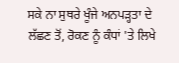ਸਕੇ ਨਾ ਸੁਥਰੇ ਖੂੰਜੇ ਅਨਪੜ੍ਹਤਾ ਦੇ ਲੱਛਣ ਤੋਂ, ਰੋਕਣ ਨੂੰ ਕੰਧਾਂ 'ਤੇ ਲਿਖੇ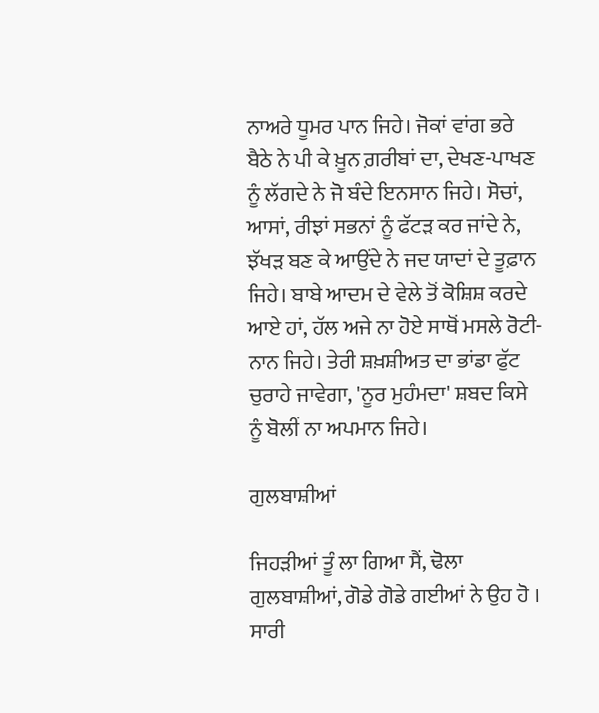ਨਾਅਰੇ ਧੂਮਰ ਪਾਨ ਜਿਹੇ। ਜੋਕਾਂ ਵਾਂਗ ਭਰੇ ਬੈਠੇ ਨੇ ਪੀ ਕੇ ਖ਼ੂਨ ਗ਼ਰੀਬਾਂ ਦਾ, ਦੇਖਣ-ਪਾਖਣ ਨੂੰ ਲੱਗਦੇ ਨੇ ਜੋ ਬੰਦੇ ਇਨਸਾਨ ਜਿਹੇ। ਸੋਚਾਂ, ਆਸਾਂ, ਰੀਝਾਂ ਸਭਨਾਂ ਨੂੰ ਫੱਟੜ ਕਰ ਜਾਂਦੇ ਨੇ, ਝੱਖੜ ਬਣ ਕੇ ਆਉਂਦੇ ਨੇ ਜਦ ਯਾਦਾਂ ਦੇ ਤੂਫ਼ਾਨ ਜਿਹੇ। ਬਾਬੇ ਆਦਮ ਦੇ ਵੇਲੇ ਤੋਂ ਕੋਸ਼ਿਸ਼ ਕਰਦੇ ਆਏ ਹਾਂ, ਹੱਲ ਅਜੇ ਨਾ ਹੋਏ ਸਾਥੋਂ ਮਸਲੇ ਰੋਟੀ-ਨਾਨ ਜਿਹੇ। ਤੇਰੀ ਸ਼ਖ਼ਸ਼ੀਅਤ ਦਾ ਭਾਂਡਾ ਫੁੱਟ ਚੁਰਾਹੇ ਜਾਵੇਗਾ, 'ਨੂਰ ਮੁਹੰਮਦਾ' ਸ਼ਬਦ ਕਿਸੇ ਨੂੰ ਬੋਲੀਂ ਨਾ ਅਪਮਾਨ ਜਿਹੇ।

ਗੁਲਬਾਸ਼ੀਆਂ

ਜਿਹੜੀਆਂ ਤੂੰ ਲਾ ਗਿਆ ਸੈਂ, ਢੋਲਾ ਗੁਲਬਾਸ਼ੀਆਂ, ਗੋਡੇ ਗੋਡੇ ਗਈਆਂ ਨੇ ਉਹ ਹੋ । ਸਾਰੀ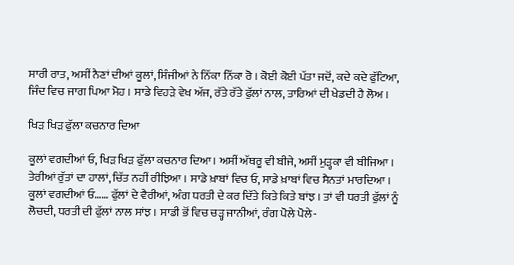ਸਾਰੀ ਰਾਤ, ਅਸੀਂ ਨੈਣਾਂ ਦੀਆਂ ਕੂਲਾਂ, ਸਿੰਜੀਆਂ ਨੇ ਨਿੱਕਾ ਨਿੱਕਾ ਰੋ । ਕੋਈ ਕੋਈ ਪੱਤਾ ਜਦੋਂ, ਕਦੇ ਕਦੇ ਫੁੱਟਿਆ, ਜਿੰਦ ਵਿਚ ਜਾਗ ਪਿਆ ਮੋਹ । ਸਾਡੇ ਵਿਹੜੇ ਵੇਖ ਅੱਜ, ਰੱਤੇ ਰੱਤੇ ਫੁੱਲਾਂ ਨਾਲ, ਤਾਰਿਆਂ ਦੀ ਖੇਡਦੀ ਹੈ ਲੋਅ ।

ਖਿੜ ਖਿੜ ਫੁੱਲਾ ਕਚਨਾਰ ਦਿਆ

ਕੂਲਾਂ ਵਗਦੀਆਂ ਓ, ਖਿੜ ਖਿੜ ਫੁੱਲਾ ਕਚਨਾਰ ਦਿਆ । ਅਸੀਂ ਅੱਥਰੂ ਵੀ ਬੀਜੇ, ਅਸੀਂ ਮੁੜ੍ਹਕਾ ਵੀ ਬੀਜਿਆ । ਤੇਰੀਆਂ ਰੁੱਤਾਂ ਦਾ ਹਾਲਾਂ, ਚਿੱਤ ਨਹੀਂ ਰੀਝਿਆ । ਸਾਡੇ ਖ਼ਾਬਾਂ ਵਿਚ ਓ, ਸਾਡੇ ਖ਼ਾਬਾਂ ਵਿਚ ਸੈਨਤਾਂ ਮਾਰਦਿਆ । ਕੂਲਾਂ ਵਗਦੀਆਂ ਓ…… ਫੁੱਲਾਂ ਦੇ ਵੈਰੀਆਂ, ਅੰਗ ਧਰਤੀ ਦੇ ਕਰ ਦਿੱਤੇ ਕਿਤੇ ਕਿਤੇ ਬਾਂਝ । ਤਾਂ ਵੀ ਧਰਤੀ ਫੁੱਲਾਂ ਨੂੰ ਲੋਚਦੀ, ਧਰਤੀ ਦੀ ਫੁੱਲਾਂ ਨਾਲ ਸਾਂਝ । ਸਾਡੀ ਭੋਂ ਵਿਚ ਚੜ੍ਹ ਜਾਨੀਆਂ, ਰੰਗ ਪੋਲੇ ਪੋਲੇ-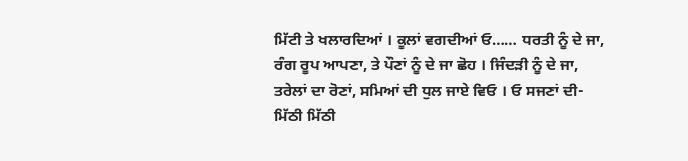ਮਿੱਟੀ ਤੇ ਖਲਾਰਦਿਆਂ । ਕੂਲਾਂ ਵਗਦੀਆਂ ਓ…… ਧਰਤੀ ਨੂੰ ਦੇ ਜਾ, ਰੰਗ ਰੂਪ ਆਪਣਾ, ਤੇ ਪੌਣਾਂ ਨੂੰ ਦੇ ਜਾ ਛੋਹ । ਜਿੰਦੜੀ ਨੂੰ ਦੇ ਜਾ, ਤਰੇਲਾਂ ਦਾ ਰੋਣਾਂ, ਸਮਿਆਂ ਦੀ ਧੁਲ ਜਾਏ ਵਿਓ । ਓ ਸਜਣਾਂ ਦੀ-ਮਿੱਠੀ ਮਿੱਠੀ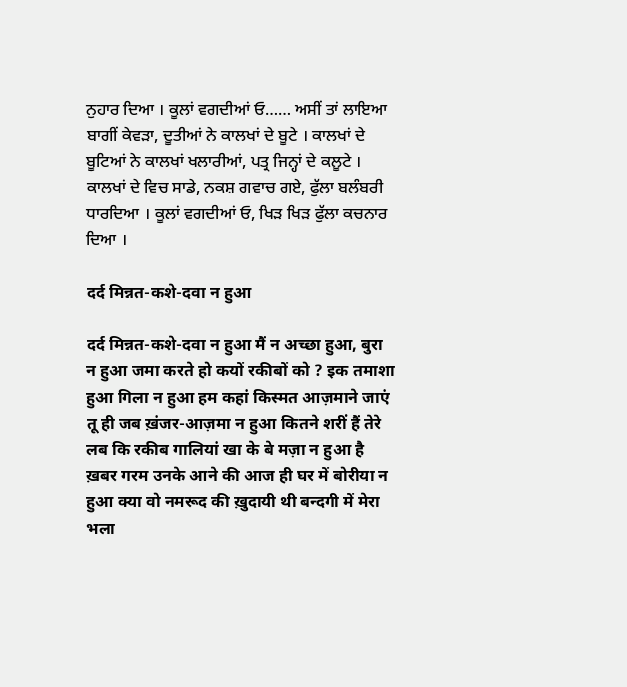ਨੁਹਾਰ ਦਿਆ । ਕੂਲਾਂ ਵਗਦੀਆਂ ਓ…… ਅਸੀਂ ਤਾਂ ਲਾਇਆ ਬਾਗੀਂ ਕੇਵੜਾ, ਦੂਤੀਆਂ ਨੇ ਕਾਲਖਾਂ ਦੇ ਬੂਟੇ । ਕਾਲਖਾਂ ਦੇ ਬੂਟਿਆਂ ਨੇ ਕਾਲਖਾਂ ਖਲਾਰੀਆਂ, ਪਤ੍ਰ ਜਿਨ੍ਹਾਂ ਦੇ ਕਲੂਟੇ । ਕਾਲਖਾਂ ਦੇ ਵਿਚ ਸਾਡੇ, ਨਕਸ਼ ਗਵਾਚ ਗਏ, ਫੁੱਲਾ ਬਲੰਬਰੀ ਧਾਰਦਿਆ । ਕੂਲਾਂ ਵਗਦੀਆਂ ਓ, ਖਿੜ ਖਿੜ ਫੁੱਲਾ ਕਚਨਾਰ ਦਿਆ ।

दर्द मिन्नत-कशे-दवा न हुआ

दर्द मिन्नत-कशे-दवा न हुआ मैं न अच्छा हुआ, बुरा न हुआ जमा करते हो कयों रकीबों को ? इक तमाशा हुआ गिला न हुआ हम कहां किस्मत आज़माने जाएं तू ही जब ख़ंजर-आज़मा न हुआ कितने शरीं हैं तेरे लब कि रकीब गालियां खा के बे मज़ा न हुआ है ख़बर गरम उनके आने की आज ही घर में बोरीया न हुआ क्या वो नमरूद की ख़ुदायी थी बन्दगी में मेरा भला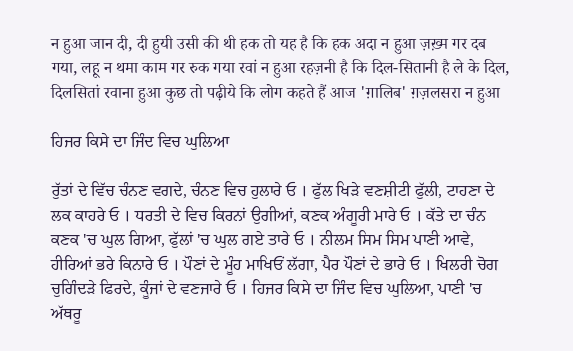न हुआ जान दी, दी हुयी उसी की थी हक तो यह है कि हक अदा न हुआ ज़ख़्म गर दब गया, लहू न थमा काम गर रुक गया रवां न हुआ रहज़नी है कि दिल-सितानी है ले के दिल, दिलसितां रवाना हुआ कुछ तो पढ़ीये कि लोग कहते हैं आज 'ग़ालिब' ग़ज़लसरा न हुआ

ਹਿਜਰ ਕਿਸੇ ਦਾ ਜਿੰਦ ਵਿਚ ਘੁਲਿਆ

ਰੁੱਤਾਂ ਦੇ ਵਿੱਚ ਚੰਨਣ ਵਗਦੇ, ਚੰਨਣ ਵਿਚ ਹੁਲਾਰੇ ਓ । ਫੁੱਲ ਖਿੜੇ ਵਣਸ਼ੀਟੀ ਫੁੱਲੀ, ਟਾਹਣਾ ਦੇ ਲਕ ਕਾਹਰੇ ਓ । ਧਰਤੀ ਦੇ ਵਿਚ ਕਿਰਨਾਂ ਉਗੀਆਂ, ਕਣਕ ਅੰਗੂਰੀ ਮਾਰੇ ਓ । ਕੱਤੇ ਦਾ ਚੰਨ ਕਣਕ 'ਚ ਘੁਲ ਗਿਆ, ਫੁੱਲਾਂ 'ਚ ਘੁਲ ਗਏ ਤਾਰੇ ਓ । ਨੀਲਮ ਸਿਮ ਸਿਮ ਪਾਣੀ ਆਵੇ, ਹੀਰਿਆਂ ਭਰੇ ਕਿਨਾਰੇ ਓ । ਪੌਣਾਂ ਦੇ ਮੂੰਹ ਮਾਖਿਓਂ ਲੱਗਾ, ਪੈਰ ਪੌਣਾਂ ਦੇ ਭਾਰੇ ਓ । ਖਿਲਰੀ ਚੋਗ ਚੁਗਿੰਦੜੇ ਫਿਰਦੇ, ਕੂੰਜਾਂ ਦੇ ਵਣਜਾਰੇ ਓ । ਹਿਜਰ ਕਿਸੇ ਦਾ ਜਿੰਦ ਵਿਚ ਘੁਲਿਆ, ਪਾਣੀ 'ਚ ਅੱਥਰੂ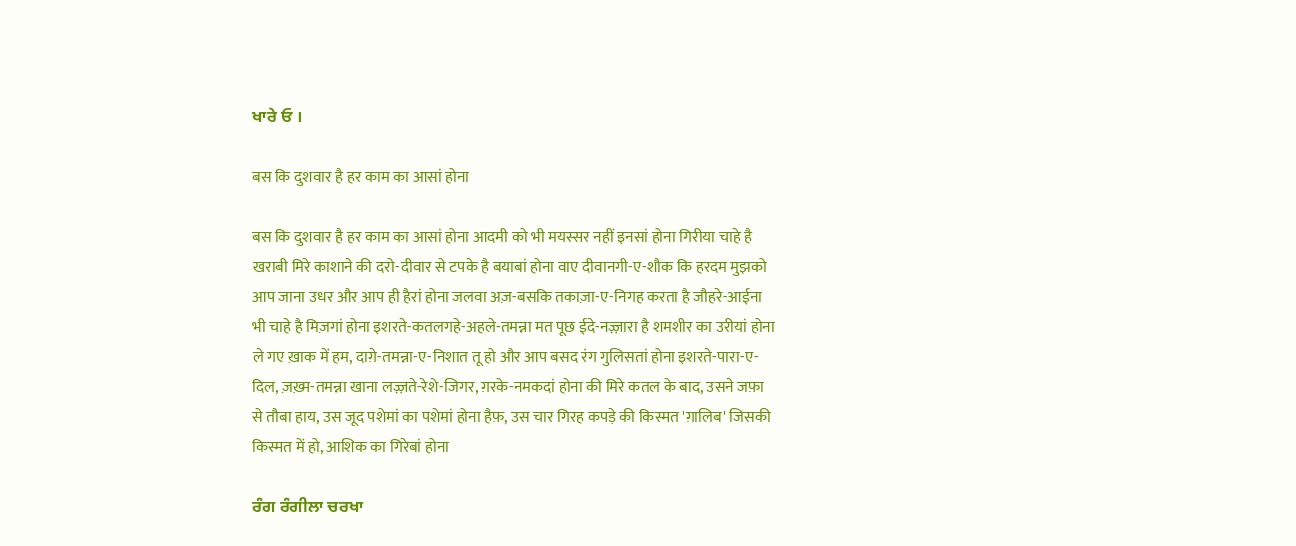ਖਾਰੇ ਓ ।

बस कि दुशवार है हर काम का आसां होना

बस कि दुशवार है हर काम का आसां होना आदमी को भी मयस्सर नहीं इनसां होना गिरीया चाहे है खराबी मिरे काशाने की दरो-दीवार से टपके है बयाबां होना वाए दीवानगी-ए-शौक कि हरदम मुझको आप जाना उधर और आप ही हैरां होना जलवा अज़-बसकि तकाज़ा-ए-निगह करता है जौहरे-आईना भी चाहे है मिज़गां होना इशरते-कतलगहे-अहले-तमन्ना मत पूछ ईदे-नज़्ज़ारा है शमशीर का उरीयां होना ले गए ख़ाक में हम, दाग़े-तमन्ना-ए-निशात तू हो और आप बसद रंग गुलिसतां होना इशरते-पारा-ए-दिल, ज़ख़्म-तमन्ना खाना लज़्ज़ते-रेशे-जिगर, ग़रके-नमकदां होना की मिरे कतल के बाद, उसने जफ़ा से तौबा हाय, उस जूद पशेमां का पशेमां होना हैफ़, उस चार गिरह कपड़े की किस्मत 'ग़ालिब' जिसकी किस्मत में हो, आशिक का गिरेबां होना

ਰੰਗ ਰੰਗੀਲਾ ਚਰਖਾ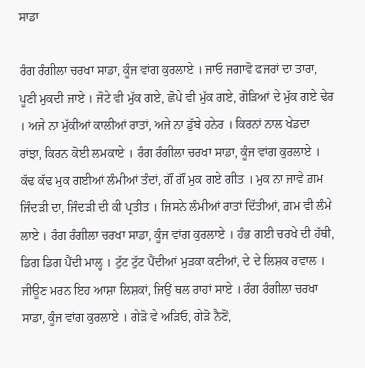ਸਾਡਾ

ਰੰਗ ਰੰਗੀਲਾ ਚਰਖਾ ਸਾਡਾ, ਕੂੰਜ ਵਾਂਗ ਕੁਰਲਾਏ । ਜਾਓ ਜਗਾਵੋ ਫਜਰਾਂ ਦਾ ਤਾਰਾ, ਪੂਣੀ ਮੁਕਦੀ ਜਾਏ । ਜੋਟੇ ਵੀ ਮੁੱਕ ਗਏ, ਛੋਪੇ ਵੀ ਮੁੱਕ ਗਏ, ਗੋੜਿਆਂ ਦੇ ਮੁੱਕ ਗਏ ਢੇਰ । ਅਜੇ ਨਾ ਮੁੱਕੀਆਂ ਕਾਲੀਆਂ ਰਾਤਾਂ, ਅਜੇ ਨਾ ਡੁੱਬੇ ਹਨੇਰ । ਕਿਰਨਾਂ ਨਾਲ ਖੇਡਦਾ ਰਾਂਝਾ, ਕਿਰਨ ਕੋਈ ਲਮਕਾਏ । ਰੰਗ ਰੰਗੀਲਾ ਚਰਖਾ ਸਾਡਾ, ਕੂੰਜ ਵਾਂਗ ਕੁਰਲਾਏ । ਕੱਢ ਕੱਢ ਮੁਕ ਗਈਆਂ ਲੰਮੀਆਂ ਤੰਦਾਂ, ਗੌਂ ਗੌਂ ਮੁਕ ਗਏ ਗੀਤ । ਮੁਕ ਨਾ ਜਾਵੇ ਗ਼ਮ ਜਿੰਦੜੀ ਦਾ, ਜਿੰਦੜੀ ਦੀ ਕੀ ਪ੍ਰਤੀਤ । ਜਿਸਨੇ ਲੰਮੀਆਂ ਰਾਤਾਂ ਦਿੱਤੀਆਂ, ਗ਼ਮ ਵੀ ਲੰਮੇ ਲਾਏ । ਰੰਗ ਰੰਗੀਲਾ ਚਰਖਾ ਸਾਡਾ, ਕੂੰਜ ਵਾਂਗ ਕੁਰਲਾਏ । ਹੰਭ ਗਈ ਚਰਖੇ ਦੀ ਹੱਥੀ, ਡਿਗ ਡਿਗ ਪੈਂਦੀ ਮਾਲ੍ਹ । ਟੁੱਟ ਟੁੱਟ ਪੈਂਦੀਆਂ ਮੁੜਕਾ ਕਣੀਆਂ, ਦੇ ਦੇ ਲਿਸ਼ਕ ਰਵਾਲ । ਜੀਊਣ ਮਰਨ ਇਹ ਆਸ਼ਾ ਲਿਸ਼ਕਾਂ, ਜਿਉਂ ਥਲ ਰਾਹਾਂ ਸਾਏ । ਰੰਗ ਰੰਗੀਲਾ ਚਰਖਾ ਸਾਡਾ, ਕੂੰਜ ਵਾਂਗ ਕੁਰਲਾਏ । ਗੇੜੋ ਵੇ ਅੜਿਓ, ਗੇੜੋ ਨੈਣੋਂ,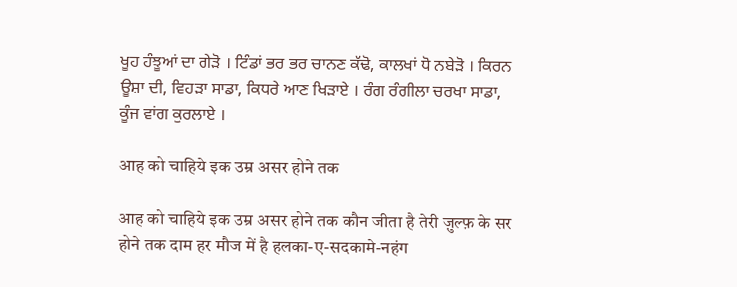ਖੂਹ ਹੰਝੂਆਂ ਦਾ ਗੇੜੋ । ਟਿੰਡਾਂ ਭਰ ਭਰ ਚਾਨਣ ਕੱਢੋ, ਕਾਲਖਾਂ ਧੋ ਨਬੇੜੋ । ਕਿਰਨ ਊਸ਼ਾ ਦੀ, ਵਿਹੜਾ ਸਾਡਾ, ਕਿਧਰੇ ਆਣ ਖਿੜਾਏ । ਰੰਗ ਰੰਗੀਲਾ ਚਰਖਾ ਸਾਡਾ, ਕੂੰਜ ਵਾਂਗ ਕੁਰਲਾਏ ।

आह को चाहिये इक उम्र असर होने तक

आह को चाहिये इक उम्र असर होने तक कौन जीता है तेरी ज़ुल्फ़ के सर होने तक दाम हर मौज में है हलका-ए-सदकामे-नहंग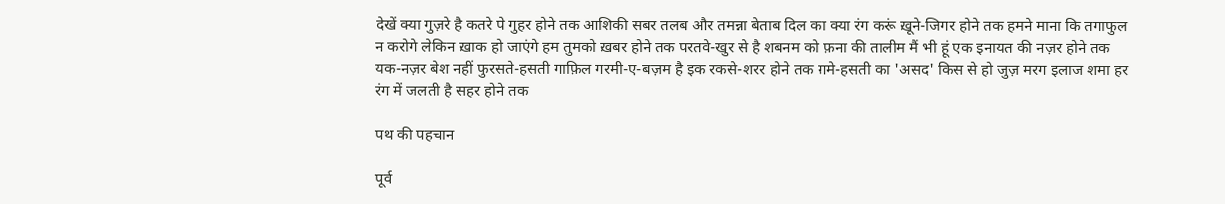देखें क्या गुज़रे है कतरे पे गुहर होने तक आशिकी सबर तलब और तमन्ना बेताब दिल का क्या रंग करूं ख़ूने-जिगर होने तक हमने माना कि तगाफुल न करोगे लेकिन ख़ाक हो जाएंगे हम तुमको ख़बर होने तक परतवे-खुर से है शबनम को फ़ना की तालीम मैं भी हूं एक इनायत की नज़र होने तक यक-नज़र बेश नहीं फुरसते-हसती गाफ़िल गरमी-ए-बज़म है इक रकसे-शरर होने तक ग़मे-हसती का 'असद' किस से हो जुज़ मरग इलाज शमा हर रंग में जलती है सहर होने तक

पथ की पहचान

पूर्व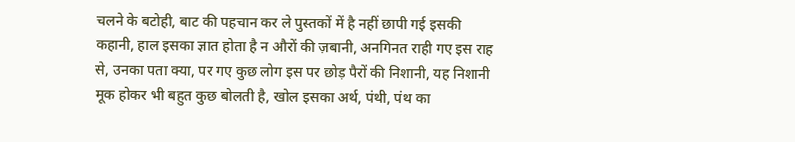चलने के बटोही, बाट की पहचान कर ले पुस्तकों में है नहीं छापी गई इसकी कहानी, हाल इसका ज्ञात होता है न औरों की ज़बानी, अनगिनत राही गए इस राह से, उनका पता क्या, पर गए कुछ लोग इस पर छोड़ पैरों की निशानी, यह निशानी मूक होकर भी बहुत कुछ बोलती है, खोल इसका अर्थ, पंथी, पंथ का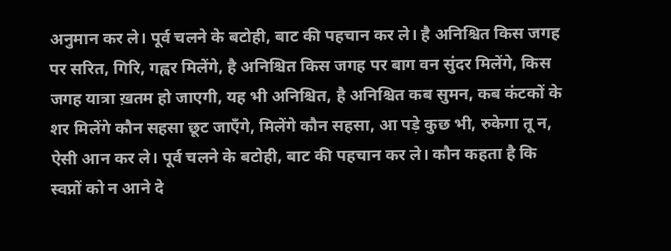अनुमान कर ले। पूर्व चलने के बटोही, बाट की पहचान कर ले। है अनिश्चित किस जगह पर सरित, गिरि, गह्वर मिलेंगे, है अनिश्चित किस जगह पर बाग वन सुंदर मिलेंगे, किस जगह यात्रा ख़तम हो जाएगी, यह भी अनिश्चित, है अनिश्चित कब सुमन, कब कंटकों के शर मिलेंगे कौन सहसा छूट जाएँगे, मिलेंगे कौन सहसा, आ पड़े कुछ भी, रुकेगा तू न, ऐसी आन कर ले। पूर्व चलने के बटोही, बाट की पहचान कर ले। कौन कहता है कि स्वप्नों को न आने दे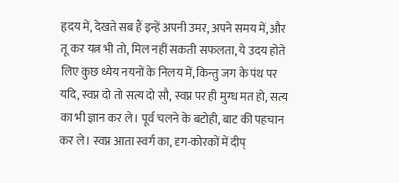हृदय में, देखते सब हैं इन्हें अपनी उमर, अपने समय में, और तू कर यत्न भी तो, मिल नहीं सकती सफलता, ये उदय होते लिए कुछ ध्येय नयनों के निलय में, किन्तु जग के पंथ पर यदि, स्वप्न दो तो सत्य दो सौ, स्वप्न पर ही मुग्ध मत हो, सत्य का भी ज्ञान कर ले। पूर्व चलने के बटोही, बाट की पहचान कर ले। स्वप्न आता स्वर्ग का, दृग-कोरकों में दीप्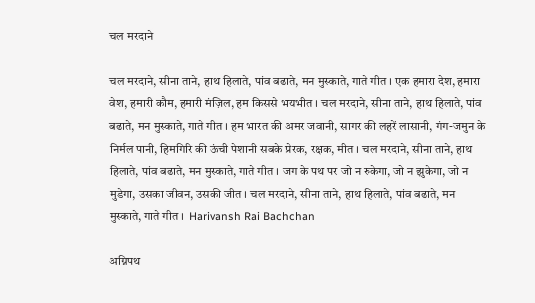चल मरदाने

चल मरदाने, सीना ताने, हाथ हिलाते, पांव बढाते, मन मुस्काते, गाते गीत । एक हमारा देश, हमारा वेश, हमारी कौम, हमारी मंज़िल, हम किससे भयभीत । चल मरदाने, सीना ताने, हाथ हिलाते, पांव बढाते, मन मुस्काते, गाते गीत । हम भारत की अमर जवानी, सागर की लहरें लासानी, गंग-जमुन के निर्मल पानी, हिमगिरि की ऊंची पेशानी सबके प्रेरक, रक्षक, मीत । चल मरदाने, सीना ताने, हाथ हिलाते, पांव बढाते, मन मुस्काते, गाते गीत । जग के पथ पर जो न रुकेगा, जो न झुकेगा, जो न मुडेगा, उसका जीवन, उसकी जीत । चल मरदाने, सीना ताने, हाथ हिलाते, पांव बढाते, मन मुस्काते, गाते गीत ।  Harivansh Rai Bachchan

अग्निपथ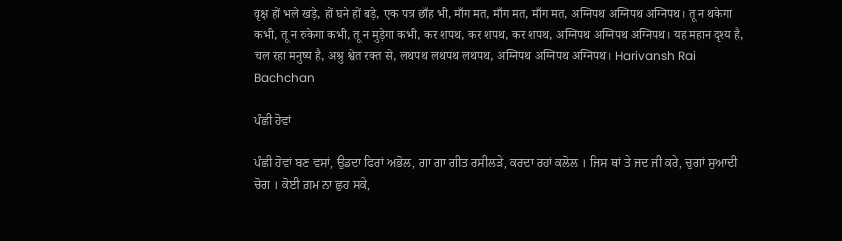वृक्ष हों भले खड़े, हों घने हों बड़े, एक पत्र छाँह भी, माँग मत, माँग मत, माँग मत, अग्निपथ अग्निपथ अग्निपथ। तू न थकेगा कभी, तू न रुकेगा कभी, तू न मुड़ेगा कभी, कर शपथ, कर शपथ, कर शपथ, अग्निपथ अग्निपथ अग्निपथ। यह महान दृश्य है, चल रहा मनुष्य है, अश्रु श्वेत रक्त से, लथपथ लथपथ लथपथ, अग्निपथ अग्निपथ अग्निपथ। Harivansh Rai Bachchan

ਪੰਛੀ ਹੋਵਾਂ

ਪੰਛੀ ਹੋਵਾਂ ਬਣ ਵਸਾਂ, ਉਡਦਾ ਫਿਰਾਂ ਅਭੋਲ, ਗਾ ਗਾ ਗੀਤ ਰਸੀਲੜੇ, ਕਰਦਾ ਰਹਾਂ ਕਲੋਲ । ਜਿਸ ਥਾਂ ਤੇ ਜਦ ਜੀ ਕਰੇ, ਚੁਗਾਂ ਸੁਆਦੀ ਚੋਗ । ਕੋਈ ਗ਼ਮ ਨਾ ਛੁਹ ਸਕੇ,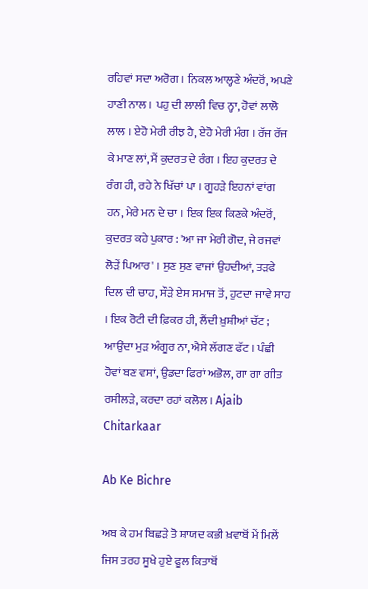ਰਹਿਵਾਂ ਸਦਾ ਅਰੋਗ । ਨਿਕਲ ਆਲ੍ਹਣੇ ਅੰਦਰੋਂ, ਅਪਣੇ ਹਾਣੀ ਨਾਲ । ਪਹੁ ਦੀ ਲਾਲੀ ਵਿਚ ਨ੍ਹਾ, ਹੋਵਾਂ ਲਾਲੋ ਲਾਲ । ਏਹੋ ਮੇਰੀ ਰੀਝ ਹੈ, ਏਹੋ ਮੇਰੀ ਮੰਗ । ਰੱਜ ਰੱਜ ਕੇ ਮਾਣ ਲਾਂ, ਮੈਂ ਕੁਦਰਤ ਦੇ ਰੰਗ । ਇਹ ਕੁਦਰਤ ਦੇ ਰੰਗ ਹੀ, ਰਹੇ ਨੇ ਖਿੱਚਾਂ ਪਾ । ਗੂਹੜੇ ਇਹਨਾਂ ਵਾਂਗ ਹਨ, ਮੇਰੇ ਮਨ ਦੇ ਚਾ । ਇਕ ਇਕ ਕਿਣਕੇ ਅੰਦਰੋਂ, ਕੁਦਰਤ ਕਹੇ ਪੁਕਾਰ : 'ਆ ਜਾ ਮੇਰੀ ਗੋਦ, ਜੇ ਰਜਵਾਂ ਲੋੜੇਂ ਪਿਆਰ' । ਸੁਣ ਸੁਣ ਵਾਜਾਂ ਉਹਦੀਆਂ, ਤੜਫੇ ਦਿਲ ਦੀ ਚਾਹ, ਸੌੜੇ ਏਸ ਸਮਾਜ ਤੋਂ, ਹੁਟਦਾ ਜਾਵੇ ਸਾਹ । ਇਕ ਰੋਟੀ ਦੀ ਫ਼ਿਕਰ ਹੀ, ਲੈਂਦੀ ਖ਼ੁਸ਼ੀਆਂ ਚੱਟ ; ਆਉਂਦਾ ਮੁੜ ਅੰਗੂਰ ਨਾ, ਐਸੇ ਲੱਗਣ ਫੱਟ । ਪੰਛੀ ਹੋਵਾਂ ਬਣ ਵਸਾਂ, ਉਡਦਾ ਫਿਰਾਂ ਅਭੋਲ, ਗਾ ਗਾ ਗੀਤ ਰਸੀਲੜੇ, ਕਰਦਾ ਰਹਾਂ ਕਲੋਲ । Ajaib Chitarkaar

Ab Ke Bichre

ਅਬ ਕੇ ਹਮ ਬਿਛੜੇ ਤੋ ਸ਼ਾਯਦ ਕਭੀ ਖ਼ਵਾਬੋਂ ਮੇਂ ਮਿਲੇਂ ਜਿਸ ਤਰਹ ਸੂਖੇ ਹੁਏ ਫੂਲ ਕਿਤਾਬੋਂ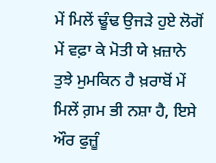ਮੇਂ ਮਿਲੇਂ ਢੂੰਢ ਉਜੜੇ ਹੁਏ ਲੋਗੋਂ ਮੇਂ ਵਫ਼ਾ ਕੇ ਮੋਤੀ ਯੇ ਖ਼ਜ਼ਾਨੇ ਤੁਝੇ ਮੁਮਕਿਨ ਹੈ ਖ਼ਰਾਬੋਂ ਮੇਂ ਮਿਲੇਂ ਗ਼ਮ ਭੀ ਨਸ਼ਾ ਹੈ, ਇਸੇ ਔਰ ਫੁਜ਼ੂੰ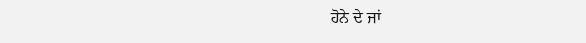ਹੋਨੇ ਦੇ ਜਾਂ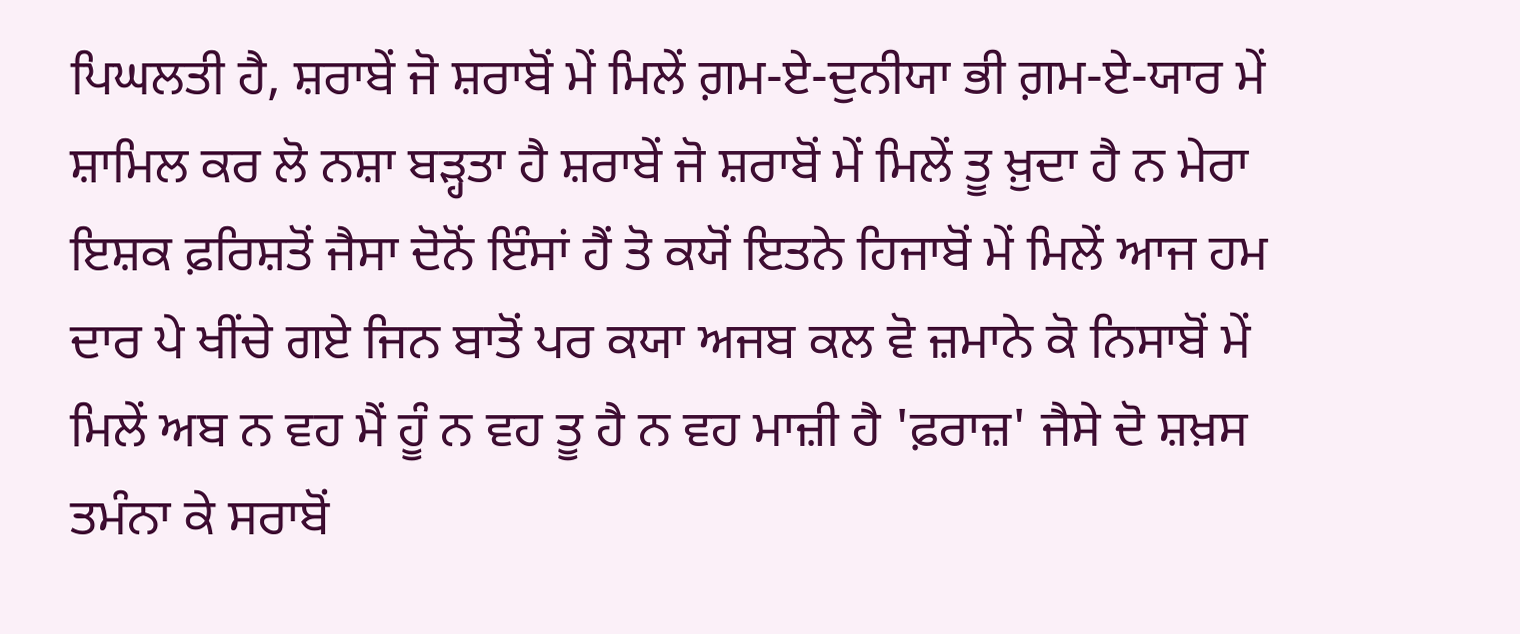ਪਿਘਲਤੀ ਹੈ, ਸ਼ਰਾਬੇਂ ਜੋ ਸ਼ਰਾਬੋਂ ਮੇਂ ਮਿਲੇਂ ਗ਼ਮ-ਏ-ਦੁਨੀਯਾ ਭੀ ਗ਼ਮ-ਏ-ਯਾਰ ਮੇਂ ਸ਼ਾਮਿਲ ਕਰ ਲੋ ਨਸ਼ਾ ਬੜ੍ਹਤਾ ਹੈ ਸ਼ਰਾਬੇਂ ਜੋ ਸ਼ਰਾਬੋਂ ਮੇਂ ਮਿਲੇਂ ਤੂ ਖ਼ੁਦਾ ਹੈ ਨ ਮੇਰਾ ਇਸ਼ਕ ਫ਼ਰਿਸ਼ਤੋਂ ਜੈਸਾ ਦੋਨੋਂ ਇੰਸਾਂ ਹੈਂ ਤੋ ਕਯੋਂ ਇਤਨੇ ਹਿਜਾਬੋਂ ਮੇਂ ਮਿਲੇਂ ਆਜ ਹਮ ਦਾਰ ਪੇ ਖੀਂਚੇ ਗਏ ਜਿਨ ਬਾਤੋਂ ਪਰ ਕਯਾ ਅਜਬ ਕਲ ਵੋ ਜ਼ਮਾਨੇ ਕੋ ਨਿਸਾਬੋਂ ਮੇਂ ਮਿਲੇਂ ਅਬ ਨ ਵਹ ਮੈਂ ਹੂੰ ਨ ਵਹ ਤੂ ਹੈ ਨ ਵਹ ਮਾਜ਼ੀ ਹੈ 'ਫ਼ਰਾਜ਼' ਜੈਸੇ ਦੋ ਸ਼ਖ਼ਸ ਤਮੰਨਾ ਕੇ ਸਰਾਬੋਂ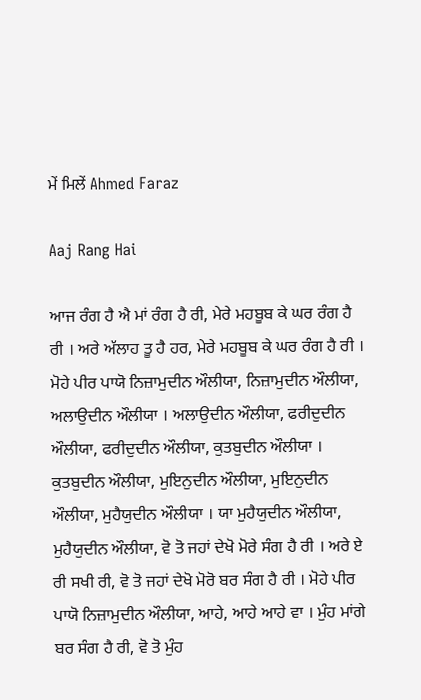ਮੇਂ ਮਿਲੇਂ Ahmed Faraz

Aaj Rang Hai

ਆਜ ਰੰਗ ਹੈ ਐ ਮਾਂ ਰੰਗ ਹੈ ਰੀ, ਮੇਰੇ ਮਹਬੂਬ ਕੇ ਘਰ ਰੰਗ ਹੈ ਰੀ । ਅਰੇ ਅੱਲਾਹ ਤੂ ਹੈ ਹਰ, ਮੇਰੇ ਮਹਬੂਬ ਕੇ ਘਰ ਰੰਗ ਹੈ ਰੀ । ਮੋਹੇ ਪੀਰ ਪਾਯੋ ਨਿਜ਼ਾਮੁਦੀਨ ਔਲੀਯਾ, ਨਿਜ਼ਾਮੁਦੀਨ ਔਲੀਯਾ, ਅਲਾਉਦੀਨ ਔਲੀਯਾ । ਅਲਾਉਦੀਨ ਔਲੀਯਾ, ਫਰੀਦੁਦੀਨ ਔਲੀਯਾ, ਫਰੀਦੁਦੀਨ ਔਲੀਯਾ, ਕੁਤਬੁਦੀਨ ਔਲੀਯਾ । ਕੁਤਬੁਦੀਨ ਔਲੀਯਾ, ਮੁਇਨੁਦੀਨ ਔਲੀਯਾ, ਮੁਇਨੁਦੀਨ ਔਲੀਯਾ, ਮੁਹੈਯੁਦੀਨ ਔਲੀਯਾ । ਯਾ ਮੁਹੈਯੁਦੀਨ ਔਲੀਯਾ, ਮੁਹੈਯੁਦੀਨ ਔਲੀਯਾ, ਵੋ ਤੋ ਜਹਾਂ ਦੇਖੋ ਮੋਰੇ ਸੰਗ ਹੈ ਰੀ । ਅਰੇ ਏ ਰੀ ਸਖੀ ਰੀ, ਵੋ ਤੋ ਜਹਾਂ ਦੇਖੋ ਮੋਰੋ ਬਰ ਸੰਗ ਹੈ ਰੀ । ਮੋਹੇ ਪੀਰ ਪਾਯੋ ਨਿਜ਼ਾਮੁਦੀਨ ਔਲੀਯਾ, ਆਹੇ, ਆਹੇ ਆਹੇ ਵਾ । ਮੁੰਹ ਮਾਂਗੇ ਬਰ ਸੰਗ ਹੈ ਰੀ, ਵੋ ਤੋ ਮੁੰਹ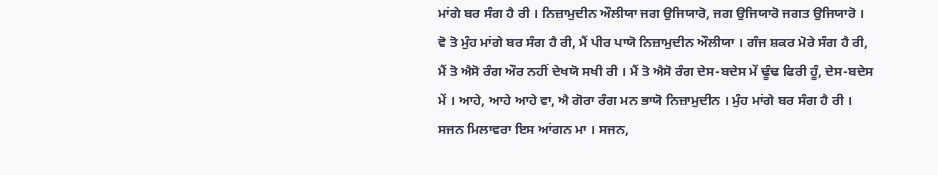ਮਾਂਗੇ ਬਰ ਸੰਗ ਹੈ ਰੀ । ਨਿਜ਼ਾਮੁਦੀਨ ਔਲੀਯਾ ਜਗ ਉਜਿਯਾਰੋ, ਜਗ ਉਜਿਯਾਰੋ ਜਗਤ ਉਜਿਯਾਰੋ । ਵੋ ਤੋ ਮੁੰਹ ਮਾਂਗੇ ਬਰ ਸੰਗ ਹੈ ਰੀ, ਮੈਂ ਪੀਰ ਪਾਯੋ ਨਿਜ਼ਾਮੁਦੀਨ ਔਲੀਯਾ । ਗੰਜ ਸ਼ਕਰ ਮੋਰੇ ਸੰਗ ਹੈ ਰੀ, ਮੈਂ ਤੋ ਐਸੋ ਰੰਗ ਔਰ ਨਹੀਂ ਦੇਖਯੋ ਸਖੀ ਰੀ । ਮੈਂ ਤੋ ਐਸੋ ਰੰਗ ਦੇਸ-ਬਦੇਸ ਮੇਂ ਢੂੰਢ ਫਿਰੀ ਹੂੰ, ਦੇਸ-ਬਦੇਸ ਮੇਂ । ਆਹੇ, ਆਹੇ ਆਹੇ ਵਾ, ਐ ਗੋਰਾ ਰੰਗ ਮਨ ਭਾਯੋ ਨਿਜ਼ਾਮੁਦੀਨ । ਮੁੰਹ ਮਾਂਗੇ ਬਰ ਸੰਗ ਹੈ ਰੀ । ਸਜਨ ਮਿਲਾਵਰਾ ਇਸ ਆਂਗਨ ਮਾ । ਸਜਨ,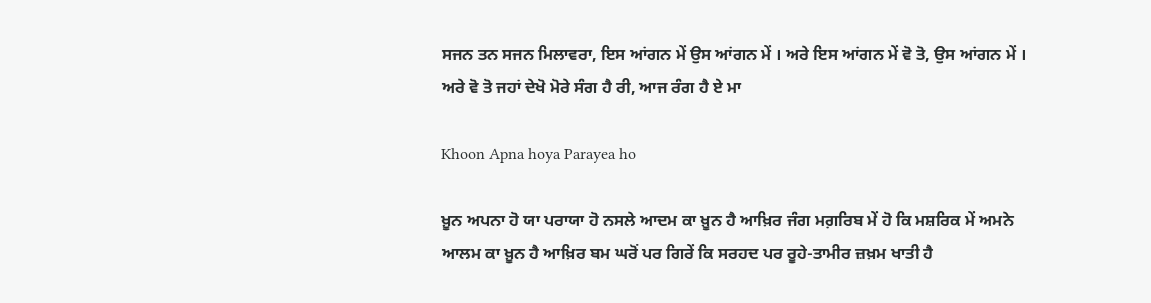ਸਜਨ ਤਨ ਸਜਨ ਮਿਲਾਵਰਾ, ਇਸ ਆਂਗਨ ਮੇਂ ਉਸ ਆਂਗਨ ਮੇਂ । ਅਰੇ ਇਸ ਆਂਗਨ ਮੇਂ ਵੋ ਤੋ, ਉਸ ਆਂਗਨ ਮੇਂ । ਅਰੇ ਵੋ ਤੋ ਜਹਾਂ ਦੇਖੋ ਮੋਰੇ ਸੰਗ ਹੈ ਰੀ, ਆਜ ਰੰਗ ਹੈ ਏ ਮਾ

Khoon Apna hoya Parayea ho

ਖ਼ੂਨ ਅਪਨਾ ਹੋ ਯਾ ਪਰਾਯਾ ਹੋ ਨਸਲੇ ਆਦਮ ਕਾ ਖ਼ੂਨ ਹੈ ਆਖ਼ਿਰ ਜੰਗ ਮਗ਼ਰਿਬ ਮੇਂ ਹੋ ਕਿ ਮਸ਼ਰਿਕ ਮੇਂ ਅਮਨੇ ਆਲਮ ਕਾ ਖ਼ੂਨ ਹੈ ਆਖ਼ਿਰ ਬਮ ਘਰੋਂ ਪਰ ਗਿਰੇਂ ਕਿ ਸਰਹਦ ਪਰ ਰੂਹੇ-ਤਾਮੀਰ ਜ਼ਖ਼ਮ ਖਾਤੀ ਹੈ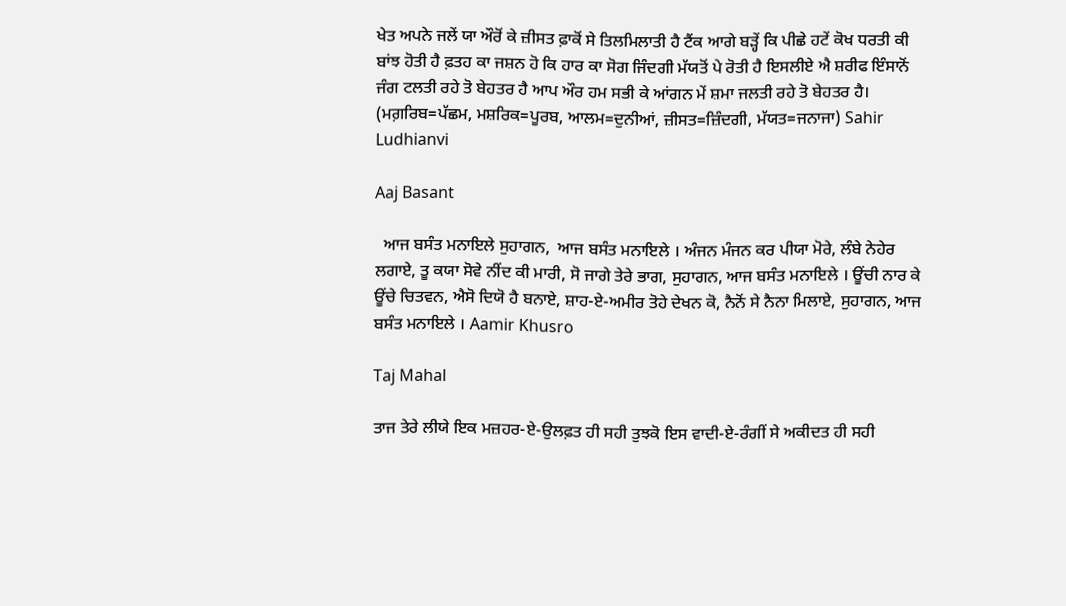ਖੇਤ ਅਪਨੇ ਜਲੇਂ ਯਾ ਔਰੋਂ ਕੇ ਜ਼ੀਸਤ ਫ਼ਾਕੋਂ ਸੇ ਤਿਲਮਿਲਾਤੀ ਹੈ ਟੈਂਕ ਆਗੇ ਬੜ੍ਹੇਂ ਕਿ ਪੀਛੇ ਹਟੇਂ ਕੋਖ ਧਰਤੀ ਕੀ ਬਾਂਝ ਹੋਤੀ ਹੈ ਫ਼ਤਹ ਕਾ ਜਸ਼ਨ ਹੋ ਕਿ ਹਾਰ ਕਾ ਸੋਗ ਜਿੰਦਗੀ ਮੱਯਤੋਂ ਪੇ ਰੋਤੀ ਹੈ ਇਸਲੀਏ ਐ ਸ਼ਰੀਫ ਇੰਸਾਨੋਂ ਜੰਗ ਟਲਤੀ ਰਹੇ ਤੋ ਬੇਹਤਰ ਹੈ ਆਪ ਔਰ ਹਮ ਸਭੀ ਕੇ ਆਂਗਨ ਮੇਂ ਸ਼ਮਾ ਜਲਤੀ ਰਹੇ ਤੋ ਬੇਹਤਰ ਹੈ। (ਮਗ਼ਰਿਬ=ਪੱਛਮ, ਮਸ਼ਰਿਕ=ਪੂਰਬ, ਆਲਮ=ਦੁਨੀਆਂ, ਜ਼ੀਸਤ=ਜ਼ਿੰਦਗੀ, ਮੱਯਤ=ਜਨਾਜਾ) Sahir Ludhianvi

Aaj Basant

  ਆਜ ਬਸੰਤ ਮਨਾਇਲੇ ਸੁਹਾਗਨ,  ਆਜ ਬਸੰਤ ਮਨਾਇਲੇ । ਅੰਜਨ ਮੰਜਨ ਕਰ ਪੀਯਾ ਮੋਰੇ, ਲੰਬੇ ਨੇਹੇਰ ਲਗਾਏ, ਤੂ ਕਯਾ ਸੋਵੇ ਨੀਂਦ ਕੀ ਮਾਰੀ, ਸੋ ਜਾਗੇ ਤੇਰੇ ਭਾਗ, ਸੁਹਾਗਨ, ਆਜ ਬਸੰਤ ਮਨਾਇਲੇ । ਊਂਚੀ ਨਾਰ ਕੇ ਊਂਚੇ ਚਿਤਵਨ, ਐਸੋ ਦਿਯੋ ਹੈ ਬਨਾਏ, ਸ਼ਾਹ-ਏ-ਅਮੀਰ ਤੋਹੇ ਦੇਖਨ ਕੋ, ਨੈਨੋਂ ਸੇ ਨੈਨਾ ਮਿਲਾਏ, ਸੁਹਾਗਨ, ਆਜ ਬਸੰਤ ਮਨਾਇਲੇ । Aamir Khusro

Taj Mahal

ਤਾਜ ਤੇਰੇ ਲੀਯੇ ਇਕ ਮਜ਼ਹਰ-ਏ-ਉਲਫ਼ਤ ਹੀ ਸਹੀ ਤੁਝਕੋ ਇਸ ਵਾਦੀ-ਏ-ਰੰਗੀਂ ਸੇ ਅਕੀਦਤ ਹੀ ਸਹੀ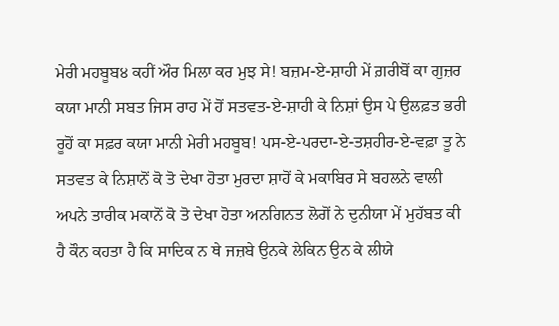ਮੇਰੀ ਮਹਬੂਬ੪ ਕਹੀਂ ਔਰ ਮਿਲਾ ਕਰ ਮੁਝ ਸੇ! ਬਜ਼ਮ-ਏ-ਸ਼ਾਹੀ ਮੇਂ ਗ਼ਰੀਬੋਂ ਕਾ ਗੁਜ਼ਰ ਕਯਾ ਮਾਨੀ ਸਬਤ ਜਿਸ ਰਾਹ ਮੇਂ ਹੋਂ ਸਤਵਤ-ਏ-ਸ਼ਾਹੀ ਕੇ ਨਿਸ਼ਾਂ ਉਸ ਪੇ ਉਲਫ਼ਤ ਭਰੀ ਰੂਹੋਂ ਕਾ ਸਫ਼ਰ ਕਯਾ ਮਾਨੀ ਮੇਰੀ ਮਹਬੂਬ! ਪਸ-ਏ-ਪਰਦਾ-ਏ-ਤਸ਼ਹੀਰ-ਏ-ਵਫ਼ਾ ਤੂ ਨੇ ਸਤਵਤ ਕੇ ਨਿਸ਼ਾਨੋਂ ਕੋ ਤੋ ਦੇਖਾ ਹੋਤਾ ਮੁਰਦਾ ਸ਼ਾਹੋਂ ਕੇ ਮਕਾਬਿਰ ਸੇ ਬਹਲਨੇ ਵਾਲੀ ਅਪਨੇ ਤਾਰੀਕ ਮਕਾਨੋਂ ਕੋ ਤੋ ਦੇਖਾ ਹੋਤਾ ਅਨਗਿਨਤ ਲੋਗੋਂ ਨੇ ਦੁਨੀਯਾ ਮੇਂ ਮੁਹੱਬਤ ਕੀ ਹੈ ਕੌਨ ਕਹਤਾ ਹੈ ਕਿ ਸਾਦਿਕ ਨ ਥੇ ਜਜ਼ਬੇ ਉਨਕੇ ਲੇਕਿਨ ਉਨ ਕੇ ਲੀਯੇ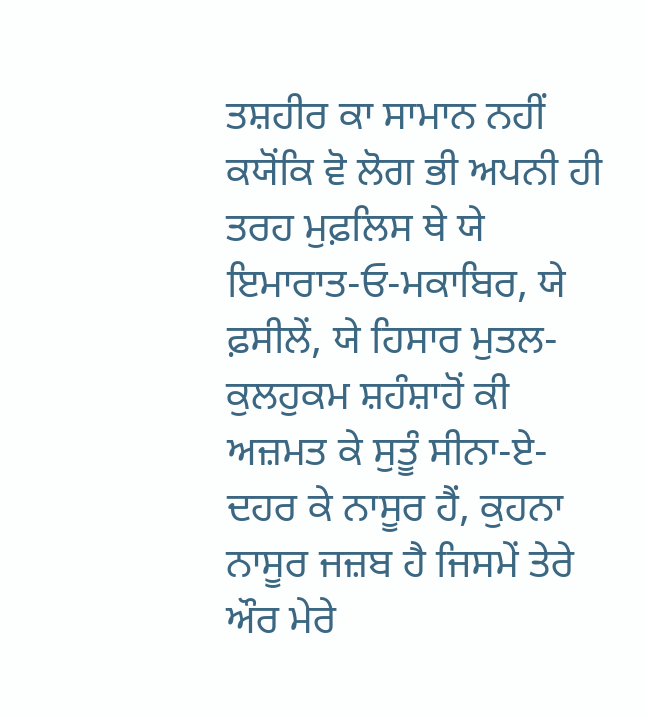ਤਸ਼ਹੀਰ ਕਾ ਸਾਮਾਨ ਨਹੀਂ ਕਯੋਂਕਿ ਵੋ ਲੋਗ ਭੀ ਅਪਨੀ ਹੀ ਤਰਹ ਮੁਫ਼ਲਿਸ ਥੇ ਯੇ ਇਮਾਰਾਤ-ਓ-ਮਕਾਬਿਰ, ਯੇ ਫ਼ਸੀਲੇਂ, ਯੇ ਹਿਸਾਰ ਮੁਤਲ-ਕੁਲਹੁਕਮ ਸ਼ਹੰਸ਼ਾਹੋਂ ਕੀ ਅਜ਼ਮਤ ਕੇ ਸੁਤੂੰ ਸੀਨਾ-ਏ-ਦਹਰ ਕੇ ਨਾਸੂਰ ਹੈਂ, ਕੁਹਨਾ ਨਾਸੂਰ ਜਜ਼ਬ ਹੈ ਜਿਸਮੇਂ ਤੇਰੇ ਔਰ ਮੇਰੇ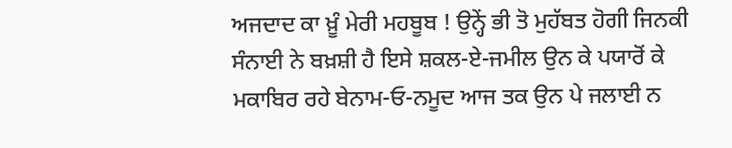ਅਜਦਾਦ ਕਾ ਖ਼ੂੰ ਮੇਰੀ ਮਹਬੂਬ ! ਉਨ੍ਹੇਂ ਭੀ ਤੋ ਮੁਹੱਬਤ ਹੋਗੀ ਜਿਨਕੀ ਸੰਨਾਈ ਨੇ ਬਖ਼ਸ਼ੀ ਹੈ ਇਸੇ ਸ਼ਕਲ-ਏ-ਜਮੀਲ ਉਨ ਕੇ ਪਯਾਰੋਂ ਕੇ ਮਕਾਬਿਰ ਰਹੇ ਬੇਨਾਮ-ਓ-ਨਮੂਦ ਆਜ ਤਕ ਉਨ ਪੇ ਜਲਾਈ ਨ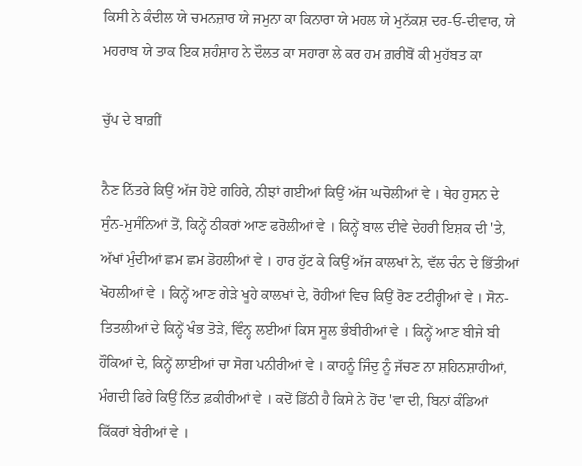ਕਿਸੀ ਨੇ ਕੰਦੀਲ ਯੇ ਚਮਨਜ਼ਾਰ ਯੇ ਜਮੁਨਾ ਕਾ ਕਿਨਾਰਾ ਯੇ ਮਹਲ ਯੇ ਮੁਨੱਕਸ਼ ਦਰ-ਓ-ਦੀਵਾਰ, ਯੇ ਮਹਰਾਬ ਯੇ ਤਾਕ ਇਕ ਸ਼ਹੰਸ਼ਾਹ ਨੇ ਦੌਲਤ ਕਾ ਸਹਾਰਾ ਲੇ ਕਰ ਹਮ ਗ਼ਰੀਬੋਂ ਕੀ ਮੁਹੱਬਤ ਕਾ

ਚੁੱਪ ਦੇ ਬਾਗ਼ੀਂ

ਨੈਣ ਨਿੱਤਰੇ ਕਿਉਂ ਅੱਜ ਹੋਏ ਗਹਿਰੇ, ਨੀਝਾਂ ਗਈਆਂ ਕਿਉਂ ਅੱਜ ਘਚੋਲੀਆਂ ਵੇ । ਥੇਹ ਹੁਸਨ ਦੇ ਸੁੰਨ-ਮੁਸੰਨਿਆਂ ਤੋਂ, ਕਿਨ੍ਹੇਂ ਠੀਕਰਾਂ ਆਣ ਫਰੋਲੀਆਂ ਵੇ । ਕਿਨ੍ਹੇਂ ਬਾਲ ਦੀਵੇ ਦੇਹਰੀ ਇਸ਼ਕ ਦੀ 'ਤੇ, ਅੱਖਾਂ ਮੁੰਦੀਆਂ ਛਮ ਛਮ ਡੋਹਲੀਆਂ ਵੇ । ਹਾਰ ਹੁੱਟ ਕੇ ਕਿਉਂ ਅੱਜ ਕਾਲਖਾਂ ਨੇ, ਵੱਲ ਚੰਨ ਦੇ ਭਿੱਤੀਆਂ ਖੋਹਲੀਆਂ ਵੇ । ਕਿਨ੍ਹੇਂ ਆਣ ਗੇੜੇ ਖੂਹੇ ਕਾਲਖਾਂ ਦੇ, ਰੋਹੀਆਂ ਵਿਚ ਕਿਉਂ ਰੋਣ ਟਟੀਰ੍ਹੀਆਂ ਵੇ । ਸੋਨ-ਤਿਤਲੀਆਂ ਦੇ ਕਿਨ੍ਹੇਂ ਖੰਭ ਤੋੜੇ, ਵਿੰਨ੍ਹ ਲਈਆਂ ਕਿਸ ਸੂਲ ਭੰਬੀਰੀਆਂ ਵੇ । ਕਿਨ੍ਹੇਂ ਆਣ ਬੀਜੇ ਬੀ ਹੌਕਿਆਂ ਦੇ, ਕਿਨ੍ਹੇਂ ਲਾਈਆਂ ਚਾ ਸੋਗ ਪਨੀਰੀਆਂ ਵੇ । ਕਾਹਨੂੰ ਜਿੰਦੁ ਨੂੰ ਜੱਚਣ ਨਾ ਸ਼ਹਿਨਸ਼ਾਹੀਆਂ, ਮੰਗਦੀ ਫਿਰੇ ਕਿਉਂ ਨਿੱਤ ਫ਼ਕੀਰੀਆਂ ਵੇ । ਕਦੋਂ ਡਿੱਠੀ ਹੈ ਕਿਸੇ ਨੇ ਹੋਂਦ 'ਵਾ ਦੀ, ਬਿਨਾਂ ਕੰਡਿਆਂ ਕਿੱਕਰਾਂ ਬੇਰੀਆਂ ਵੇ ।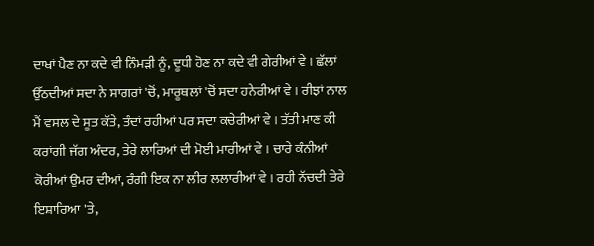ਦਾਖਾਂ ਪੈਣ ਨਾ ਕਦੇ ਵੀ ਨਿੰਮੜੀ ਨੂੰ, ਦੂਧੀ ਹੋਣ ਨਾ ਕਦੇ ਵੀ ਗੇਰੀਆਂ ਵੇ । ਛੱਲਾਂ ਉੱਠਦੀਆਂ ਸਦਾ ਨੇ ਸਾਗਰਾਂ 'ਚੋਂ, ਮਾਰੂਥਲਾਂ 'ਚੋਂ ਸਦਾ ਹਨੇਰੀਆਂ ਵੇ । ਰੀਝਾਂ ਨਾਲ ਮੈਂ ਵਸਲ ਦੇ ਸੂਤ ਕੱਤੇ, ਤੰਦਾਂ ਰਹੀਆਂ ਪਰ ਸਦਾ ਕਚੇਰੀਆਂ ਵੇ । ਤੱਤੀ ਮਾਣ ਕੀ ਕਰਾਂਗੀ ਜੱਗ ਅੰਦਰ, ਤੇਰੇ ਲਾਰਿਆਂ ਦੀ ਮੋਈ ਮਾਰੀਆਂ ਵੇ । ਚਾਰੇ ਕੰਨੀਆਂ ਕੋਰੀਆਂ ਉਮਰ ਦੀਆਂ, ਰੰਗੀ ਇਕ ਨਾ ਲੀਰ ਲਲਾਰੀਆਂ ਵੇ । ਰਹੀ ਨੱਚਦੀ ਤੇਰੇ ਇਸ਼ਾਰਿਆ 'ਤੇ,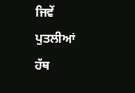ਜਿਵੇਂ ਪੁਤਲੀਆਂ ਹੱਥ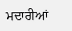ਮਦਾਰੀਆਂ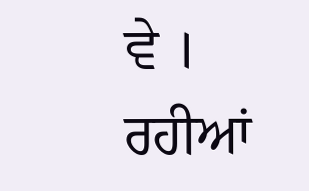ਵੇ । ਰਹੀਆਂ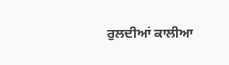ਰੁਲਦੀਆਂ ਕਾਲੀਆ